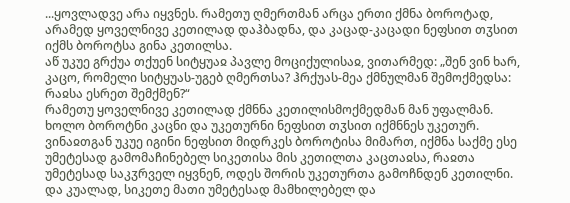...ყოვლადვე არა იყვნეს. რამეთუ ღმერთმან არცა ერთი ქმნა ბოროტად, არამედ ყოველნივე კეთილად დაჰბადნა, და კაცად-კაცადი ნეფსით თჳსით იქმს ბოროტსა გინა კეთილსა.
აწ უკუე გრქუა თქუენ სიტყუაჲ პავლე მოციქულისაჲ, ვითარმედ: „შენ ვინ ხარ, კაცო, რომელი სიტყუას-უგებ ღმერთსა? ჰრქუას-მეა ქმნულმან შემოქმედსა: რაჲსა ესრეთ შემქმენ?“
რამეთუ ყოველნივე კეთილად ქმნნა კეთილისმოქმედმან მან უფალმან. ხოლო ბოროტნი კაცნი და უკეთურნი ნეფსით თჳსით იქმნნეს უკეთურ. ვინაჲთგან უკუე იგინი ნეფსით მიდრკეს ბოროტისა მიმართ, იქმნა საქმე ესე უმეტესად გამომაჩინებელ სიკეთისა მის კეთილთა კაცთაჲსა, რაჲთა უმეტესად საკჳრველ იყვნენ, ოდეს შორის უკეთურთა გამოჩნდენ კეთილნი.
და კუალად, სიკეთე მათი უმეტესად მამხილებელ და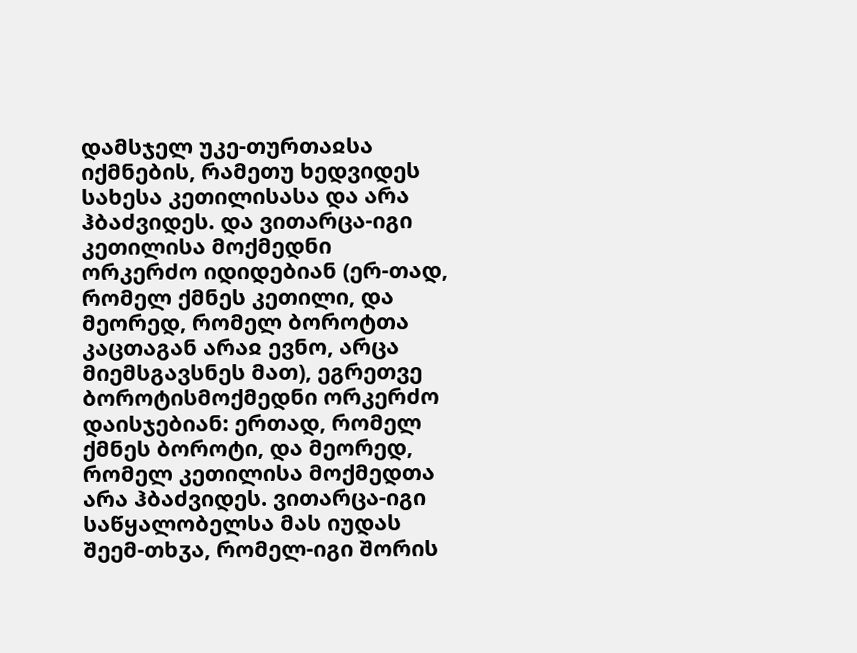დამსჯელ უკე-თურთაჲსა იქმნების, რამეთუ ხედვიდეს სახესა კეთილისასა და არა ჰბაძვიდეს. და ვითარცა-იგი კეთილისა მოქმედნი ორკერძო იდიდებიან (ერ-თად, რომელ ქმნეს კეთილი, და მეორედ, რომელ ბოროტთა კაცთაგან არაჲ ევნო, არცა მიემსგავსნეს მათ), ეგრეთვე ბოროტისმოქმედნი ორკერძო დაისჯებიან: ერთად, რომელ ქმნეს ბოროტი, და მეორედ, რომელ კეთილისა მოქმედთა არა ჰბაძვიდეს. ვითარცა-იგი საწყალობელსა მას იუდას შეემ-თხჳა, რომელ-იგი შორის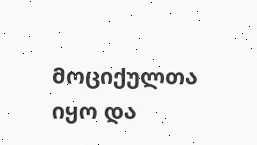მოციქულთა იყო და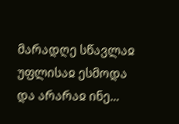მარადღე სწავლაჲ უფლისაჲ ესმოდა და არარაჲ ინე...